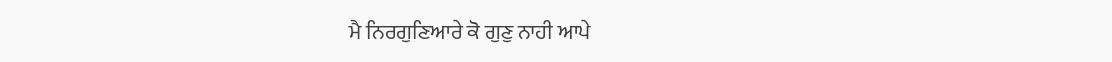ਮੈ ਨਿਰਗੁਣਿਆਰੇ ਕੋ ਗੁਣੁ ਨਾਹੀ ਆਪੇ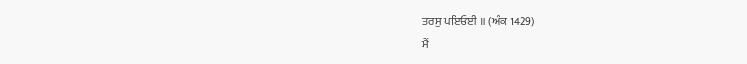ਤਰਸੁ ਪਇਓਈ ॥ (ਅੰਕ 1429)
ਮੈਂ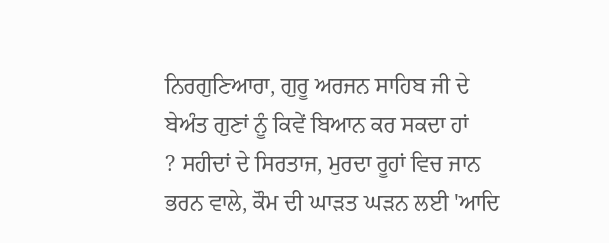ਨਿਰਗੁਣਿਆਰਾ, ਗੁਰੂ ਅਰਜਨ ਸਾਹਿਬ ਜੀ ਦੇ ਬੇਅੰਤ ਗੁਣਾਂ ਨੂੰ ਕਿਵੇਂ ਬਿਆਨ ਕਰ ਸਕਦਾ ਹਾਂ
? ਸਹੀਦਾਂ ਦੇ ਸਿਰਤਾਜ, ਮੁਰਦਾ ਰੂਹਾਂ ਵਿਚ ਜਾਨ ਭਰਨ ਵਾਲੇ, ਕੌਮ ਦੀ ਘਾੜਤ ਘੜਨ ਲਈ 'ਆਦਿ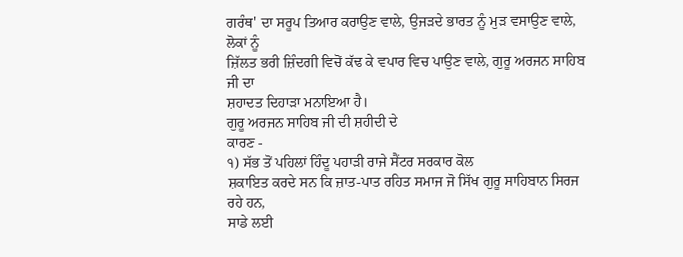ਗਰੰਥ' ਦਾ ਸਰੂਪ ਤਿਆਰ ਕਰਾਉਣ ਵਾਲੇ, ਉਜੜਦੇ ਭਾਰਤ ਨੂੰ ਮੁੜ ਵਸਾਉਣ ਵਾਲੇ, ਲੋਕਾਂ ਨੂੰ
ਜ਼ਿੱਲਤ ਭਰੀ ਜ਼ਿੰਦਗੀ ਵਿਚੋਂ ਕੱਢ ਕੇ ਵਪਾਰ ਵਿਚ ਪਾਉਣ ਵਾਲੇ, ਗੁਰੂ ਅਰਜਨ ਸਾਹਿਬ ਜੀ ਦਾ
ਸ਼ਹਾਦਤ ਦਿਹਾੜਾ ਮਨਾਇਆ ਹੈ।
ਗੁਰੂ ਅਰਜਨ ਸਾਹਿਬ ਜੀ ਦੀ ਸ਼ਹੀਦੀ ਦੇ
ਕਾਰਣ -
੧) ਸੱਭ ਤੋਂ ਪਹਿਲਾਂ ਹਿੰਦੂ ਪਹਾੜੀ ਰਾਜੇ ਸੈਂਟਰ ਸਰਕਾਰ ਕੋਲ
ਸ਼ਕਾਇਤ ਕਰਦੇ ਸਨ ਕਿ ਜ਼ਾਤ-ਪਾਤ ਰਹਿਤ ਸਮਾਜ ਜੋ ਸਿੱਖ ਗੁਰੂ ਸਾਹਿਬਾਨ ਸਿਰਜ ਰਹੇ ਹਨ,
ਸਾਡੇ ਲਈ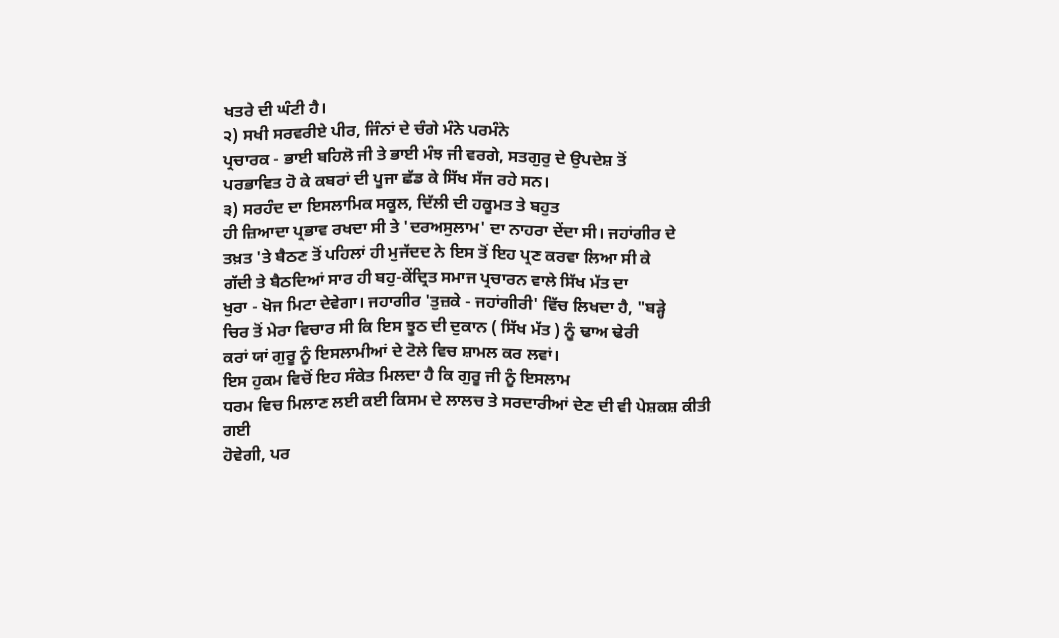ਖਤਰੇ ਦੀ ਘੰਟੀ ਹੈ।
੨) ਸਖੀ ਸਰਵਰੀਏ ਪੀਰ, ਜਿੰਨਾਂ ਦੇ ਚੰਗੇ ਮੰਨੇ ਪਰਮੰਨੇ
ਪ੍ਰਚਾਰਕ - ਭਾਈ ਬਹਿਲੋ ਜੀ ਤੇ ਭਾਈ ਮੰਝ ਜੀ ਵਰਗੇ, ਸਤਗੁਰੁ ਦੇ ਉਪਦੇਸ਼ ਤੋਂ
ਪਰਭਾਵਿਤ ਹੋ ਕੇ ਕਬਰਾਂ ਦੀ ਪੂਜਾ ਛੱਡ ਕੇ ਸਿੱਖ ਸੱਜ ਰਹੇ ਸਨ।
੩) ਸਰਹੰਦ ਦਾ ਇਸਲਾਮਿਕ ਸਕੂਲ, ਦਿੱਲੀ ਦੀ ਹਕੂਮਤ ਤੇ ਬਹੁਤ
ਹੀ ਜ਼ਿਆਦਾ ਪ੍ਰਭਾਵ ਰਖਦਾ ਸੀ ਤੇ 'ਦਰਅਸੁਲਾਮ' ਦਾ ਨਾਹਰਾ ਦੇਂਦਾ ਸੀ। ਜਹਾਂਗੀਰ ਦੇ
ਤਖ਼ਤ 'ਤੇ ਬੈਠਣ ਤੋਂ ਪਹਿਲਾਂ ਹੀ ਮੁਜੱਦਦ ਨੇ ਇਸ ਤੋਂ ਇਹ ਪ੍ਰਣ ਕਰਵਾ ਲਿਆ ਸੀ ਕੇ
ਗੱਦੀ ਤੇ ਬੈਠਦਿਆਂ ਸਾਰ ਹੀ ਬਹੁ-ਕੇਂਦ੍ਰਿਤ ਸਮਾਜ ਪ੍ਰਚਾਰਨ ਵਾਲੇ ਸਿੱਖ ਮੱਤ ਦਾ
ਖੁਰਾ - ਖੋਜ ਮਿਟਾ ਦੇਵੇਗਾ। ਜਹਾਗੀਰ 'ਤੁਜ਼ਕੇ - ਜਹਾਂਗੀਰੀ' ਵਿੱਚ ਲਿਖਦਾ ਹੈ, "ਬੜ੍ਹੇ
ਚਿਰ ਤੋਂ ਮੇਰਾ ਵਿਚਾਰ ਸੀ ਕਿ ਇਸ ਝੂਠ ਦੀ ਦੁਕਾਨ ( ਸਿੱਖ ਮੱਤ ) ਨੂੰ ਢਾਅ ਢੇਰੀ
ਕਰਾਂ ਯਾਂ ਗੁਰੂ ਨੂੰ ਇਸਲਾਮੀਆਂ ਦੇ ਟੋਲੇ ਵਿਚ ਸ਼ਾਮਲ ਕਰ ਲਵਾਂ।
ਇਸ ਹੁਕਮ ਵਿਚੋਂ ਇਹ ਸੰਕੇਤ ਮਿਲਦਾ ਹੈ ਕਿ ਗੁਰੂ ਜੀ ਨੂੰ ਇਸਲਾਮ
ਧਰਮ ਵਿਚ ਮਿਲਾਣ ਲਈ ਕਈ ਕਿਸਮ ਦੇ ਲਾਲਚ ਤੇ ਸਰਦਾਰੀਆਂ ਦੇਣ ਦੀ ਵੀ ਪੇਸ਼ਕਸ਼ ਕੀਤੀ ਗਈ
ਹੋਵੇਗੀ, ਪਰ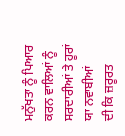ਮਨੁੱਖਤਾ ਨੂੰ ਪਿਆਰ ਕਰਨ ਵਾਲਿਆਂ ਨੂੰ ਸਰਦਾਰੀਆਂ ਤੇ ਹੂਰਾਂ ਯਾ ਨਵਾਬੀਆਂ
ਦੀ ਕਿ ਜ਼ਰੂਰਤ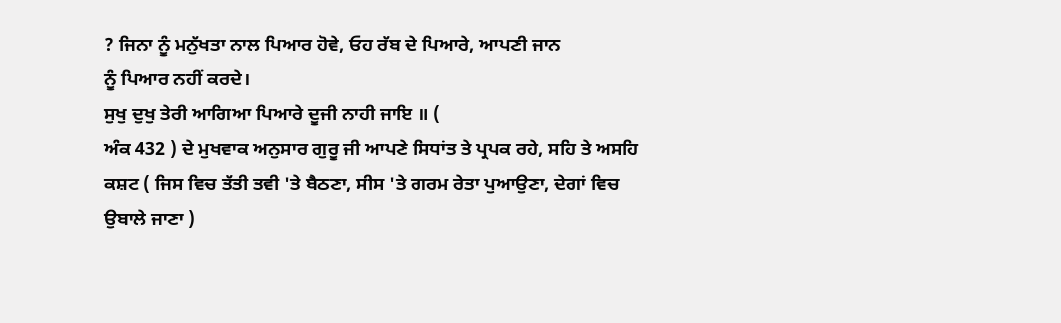? ਜਿਨਾ ਨੂੰ ਮਨੁੱਖਤਾ ਨਾਲ ਪਿਆਰ ਹੋਵੇ, ਓਹ ਰੱਬ ਦੇ ਪਿਆਰੇ, ਆਪਣੀ ਜਾਨ
ਨੂੰ ਪਿਆਰ ਨਹੀਂ ਕਰਦੇ।
ਸੁਖੁ ਦੁਖੁ ਤੇਰੀ ਆਗਿਆ ਪਿਆਰੇ ਦੂਜੀ ਨਾਹੀ ਜਾਇ ॥ (
ਅੰਕ 432 ) ਦੇ ਮੁਖਵਾਕ ਅਨੁਸਾਰ ਗੁਰੂ ਜੀ ਆਪਣੇ ਸਿਧਾਂਤ ਤੇ ਪ੍ਰਪਕ ਰਹੇ, ਸਹਿ ਤੇ ਅਸਹਿ
ਕਸ਼ਟ ( ਜਿਸ ਵਿਚ ਤੱਤੀ ਤਵੀ 'ਤੇ ਬੈਠਣਾ, ਸੀਸ 'ਤੇ ਗਰਮ ਰੇਤਾ ਪੁਆਉਣਾ, ਦੇਗਾਂ ਵਿਚ
ਉਬਾਲੇ ਜਾਣਾ )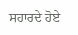ਸਹਾਰਦੇ ਹੋਏ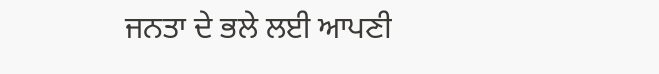ਜਨਤਾ ਦੇ ਭਲੇ ਲਈ ਆਪਣੀ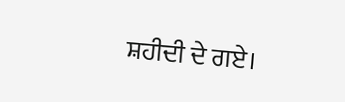ਸ਼ਹੀਦੀ ਦੇ ਗਏ।